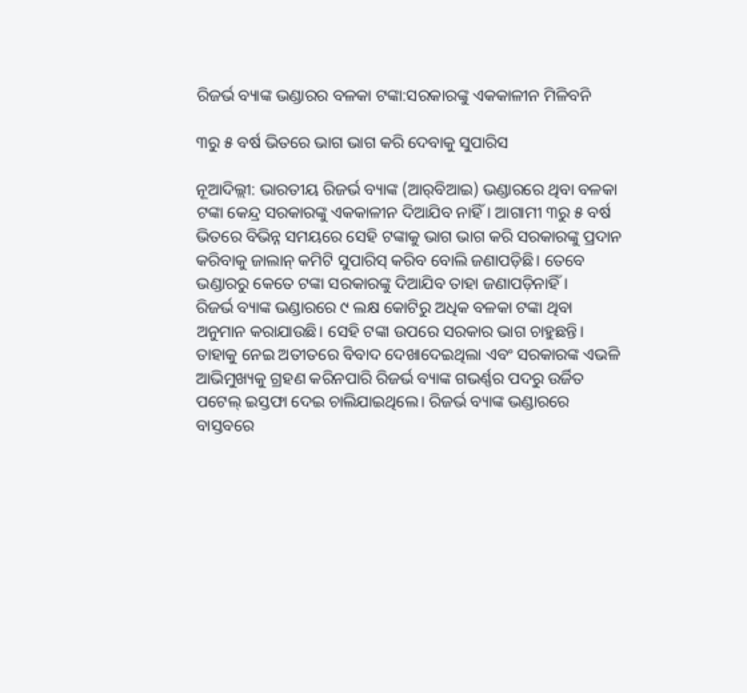ରିଜର୍ଭ ବ୍ୟାଙ୍କ ଭଣ୍ଡାରର ବଳକା ଟଙ୍କା:ସରକାରଙ୍କୁ ଏକକାଳୀନ ମିଳିବନି

୩ରୁ ୫ ବର୍ଷ ଭିତରେ ଭାଗ ଭାଗ କରି ଦେବାକୁ ସୁପାରିସ

ନୂଆଦିଲ୍ଲୀ: ଭାରତୀୟ ରିଜର୍ଭ ବ୍ୟାଙ୍କ (ଆର୍‌ବିଆଇ) ଭଣ୍ଡାରରେ ଥିବା ବଳକା ଟଙ୍କା କେନ୍ଦ୍ର ସରକାରଙ୍କୁ ଏକକାଳୀନ ଦିଆଯିବ ନାହିଁ। ଆଗାମୀ ୩ରୁ ୫ ବର୍ଷ ଭିତରେ ବିଭିନ୍ନ ସମୟରେ ସେହି ଟଙ୍କାକୁ ଭାଗ ଭାଗ କରି ସରକାରଙ୍କୁ ପ୍ରଦାନ କରିବାକୁ ଜାଲାନ୍ କମିଟି ସୁପାରିସ୍ କରିବ ବୋଲି ଜଣାପଡ଼ିଛି। ତେବେ ଭଣ୍ଡାରରୁ କେତେ ଟଙ୍କା ସରକାରଙ୍କୁ ଦିଆଯିବ ତାହା ଜଣାପଡ଼ିନାହିଁ।
ରିଜର୍ଭ ବ୍ୟାଙ୍କ ଭଣ୍ଡାରରେ ୯ ଲକ୍ଷ କୋଟିରୁ ଅଧିକ ବଳକା ଟଙ୍କା ଥିବା ଅନୁମାନ କରାଯାଉଛି। ସେହି ଟଙ୍କା ଉପରେ ସରକାର ଭାଗ ଚାହୁଛନ୍ତି। ତାହାକୁ ନେଇ ଅତୀତରେ ବିବାଦ ଦେଖାଦେଇଥିଲା ଏବଂ ସରକାରଙ୍କ ଏଭଳି ଆଭିମୁଖ୍ୟକୁ ଗ୍ରହଣ କରିନପାରି ରିଜର୍ଭ ବ୍ୟାଙ୍କ ଗଭର୍ଣ୍ଣର ପଦରୁ ଉର୍ଜିତ ପଟେଲ୍ ଇସ୍ତଫା ଦେଇ ଚାଲିଯାଇଥିଲେ। ରିଜର୍ଭ ବ୍ୟାଙ୍କ ଭଣ୍ଡାରରେ ବାସ୍ତବରେ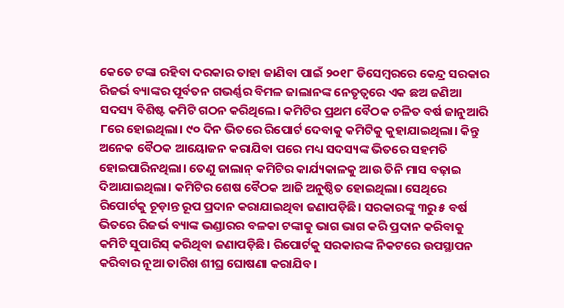କେତେ ଟଙ୍କା ରହିବା ଦରକାର ତାହା ଜାଣିବା ପାଇଁ ୨୦୧୮ ଡିସେମ୍ବରରେ କେନ୍ଦ୍ର ସରକାର ରିଜର୍ଭ ବ୍ୟାଙ୍କର ପୂର୍ବତନ ଗଭର୍ଣ୍ଣର ବିମଳ ଜାଲାନଙ୍କ ନେତୃତ୍ବରେ ଏକ ଛଅ ଜଣିଆ ସଦସ୍ୟ ବିଶିଷ୍ଟ କମିଟି ଗଠନ କରିଥିଲେ। କମିଟିର ପ୍ରଥମ ବୈଠକ ଚଳିତ ବର୍ଷ ଜାନୁଆରି ୮ରେ ହୋଇଥିଲା। ୯୦ ଦିନ ଭିତରେ ରିପୋର୍ଟ ଦେବାକୁ କମିଟିକୁ କୁହାଯାଇଥିଲା। କିନ୍ତୁ ଅନେକ ବୈଠକ ଆୟୋଜନ କରାଯିବା ପରେ ମଧ୍ୟ ସଦସ୍ୟଙ୍କ ଭିତରେ ସହମତି ହୋଇପାରିନଥିଲା। ତେଣୁ ଜାଲାନ୍ କମିଟିର କାର୍ଯ୍ୟକାଳକୁ ଆଉ ତିନି ମାସ ବଢ଼ାଇ ଦିଆଯାଇଥିଲା। କମିଟିର ଶେଷ ବୈଠକ ଆଜି ଅନୁଷ୍ଠିତ ହୋଇଥିଲା। ସେଥିରେ ରିପୋର୍ଟକୁ ଚୂଡ଼ାନ୍ତ ରୂପ ପ୍ରଦାନ କରାଯାଇଥିବା ଜଣାପଡ଼ିଛି। ସରକାରଙ୍କୁ ୩ରୁ ୫ ବର୍ଷ ଭିତରେ ରିଜର୍ଭ ବ୍ୟାଙ୍କ ଭଣ୍ଡାରର ବଳକା ଟଙ୍କାକୁ ଭାଗ ଭାଗ କରି ପ୍ରଦାନ କରିବାକୁ କମିଟି ସୁପାରିସ୍ କରିଥିବା ଜଣାପଡ଼ିଛି। ରିପୋର୍ଟକୁ ସରକାରଙ୍କ ନିକଟରେ ଉପସ୍ଥାପନ କରିବାର ନୂଆ ତାରିଖ ଶୀଘ୍ର ଘୋଷଣା କରାଯିବ।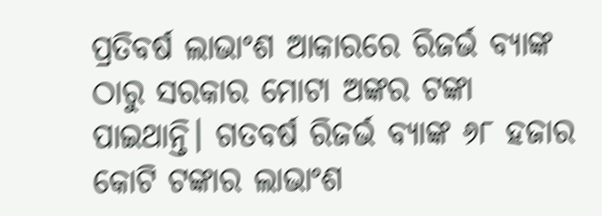ପ୍ରତିବର୍ଷ ଲାଭାଂଶ ଆକାରରେ ରିଜର୍ଭ ବ୍ୟାଙ୍କ ଠାରୁ ସରକାର ମୋଟା ଅଙ୍କର ଟଙ୍କା ପାଇଥାନ୍ତି। ଗତବର୍ଷ ରିଜର୍ଭ ବ୍ୟାଙ୍କ ୬୮ ହଜାର କୋଟି ଟଙ୍କାର ଲାଭାଂଶ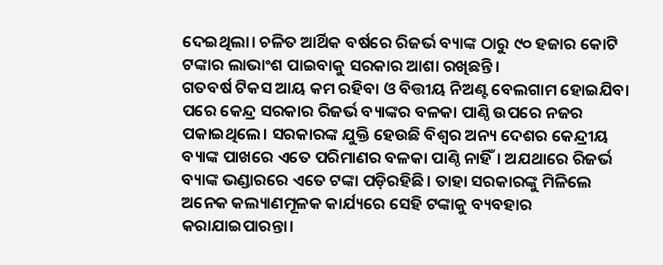ଦେଇଥିଲା। ଚଳିତ ଆର୍ଥିକ ବର୍ଷରେ ରିଜର୍ଭ ବ୍ୟାଙ୍କ ଠାରୁ ୯୦ ହଜାର କୋଟି ଟଙ୍କାର ଲାଭାଂଶ ପାଇବାକୁ ସରକାର ଆଶା ରଖିଛନ୍ତି।
ଗତବର୍ଷ ଟିକସ ଆୟ କମ ରହିବା ଓ ବିତ୍ତୀୟ ନିଅଣ୍ଟ ବେଲଗାମ ହୋଇଯିବା ପରେ କେନ୍ଦ୍ର ସରକାର ରିଜର୍ଭ ବ୍ୟାଙ୍କର ବଳକା ପାଣ୍ଠି ଉପରେ ନଜର ପକାଇଥିଲେ। ସରକାରଙ୍କ ଯୁକ୍ତି ‌ହେଉଛି ବିଶ୍ବର ଅନ୍ୟ ଦେଶର କେନ୍ଦ୍ରୀୟ ବ୍ୟାଙ୍କ ପାଖରେ ଏତେ ପରିମାଣର ବଳକା ପାଣ୍ଠି ନାହିଁ। ଅଯଥାରେ ରିଜର୍ଭ ବ୍ୟାଙ୍କ ଭଣ୍ଡାରରେ ଏତେ ଟଙ୍କା ପଡ଼ିରହିଛି। ତାହା ସରକାରଙ୍କୁ ମିଳିଲେ ଅନେକ କଲ୍ୟାଣମୂଳକ କାର୍ଯ୍ୟରେ ସେହି ଟଙ୍କାକୁ ବ୍ୟବହାର କରାଯାଇପାରନ୍ତା।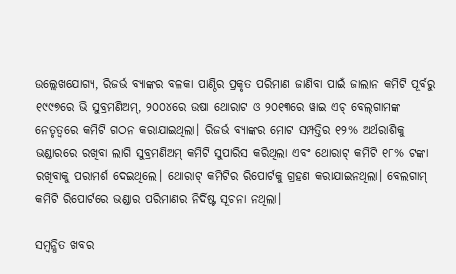ଉଲ୍ଲେଖଯୋଗ୍ୟ, ରିଜର୍ଭ ବ୍ୟାଙ୍କର ବଳକା ପାଣ୍ଠିର ପ୍ରକୃତ ପରିମାଣ ଜାଣିବା ପାଇଁ ଜାଲାନ କମିଟି ପୂର୍ବରୁ ୧୯୯୭ରେ ଭି ସୁବ୍ରମଣିଅମ୍, ୨୦୦୪ରେ ଉଷା ଥୋରାଟ ଓ ୨୦୧୩ରେ ୱାଇ ଏଚ୍‌ ବେଲ୍‌ଗାମଙ୍କ ନେତୃତ୍ବରେ କମିଟି ଗଠନ କରାଯାଇଥିଲା। ରିଜର୍ଭ ବ୍ୟାଙ୍କର ମୋଟ ସମ୍ପତ୍ତିର ୧୨% ଅର୍ଥରାଶିକୁ ଭଣ୍ଡାରରେ ରଖିବା ଲାଗି ସୁବ୍ରମଣିଅମ୍ କମିଟି ସୁପାରିସ କରିଥିଲା ଏବଂ ଥୋରାଟ୍‌ କମିଟି ୧୮% ଟଙ୍କା ରଖିବାକୁ ପରାମର୍ଶ ଦେଇଥିଲେ। ଥୋରାଟ୍‌ କମିଟିର ରିପୋର୍ଟକୁ ଗ୍ରହଣ କରାଯାଇନଥିଲା। ବେଲଗାମ୍ କମିଟି ରିପୋର୍ଟରେ ଭଣ୍ଡାର ପରିମାଣର ନିର୍ଦିଷ୍ଟ ସୂଚନା ନଥିଲା।

ସମ୍ବନ୍ଧିତ ଖବର